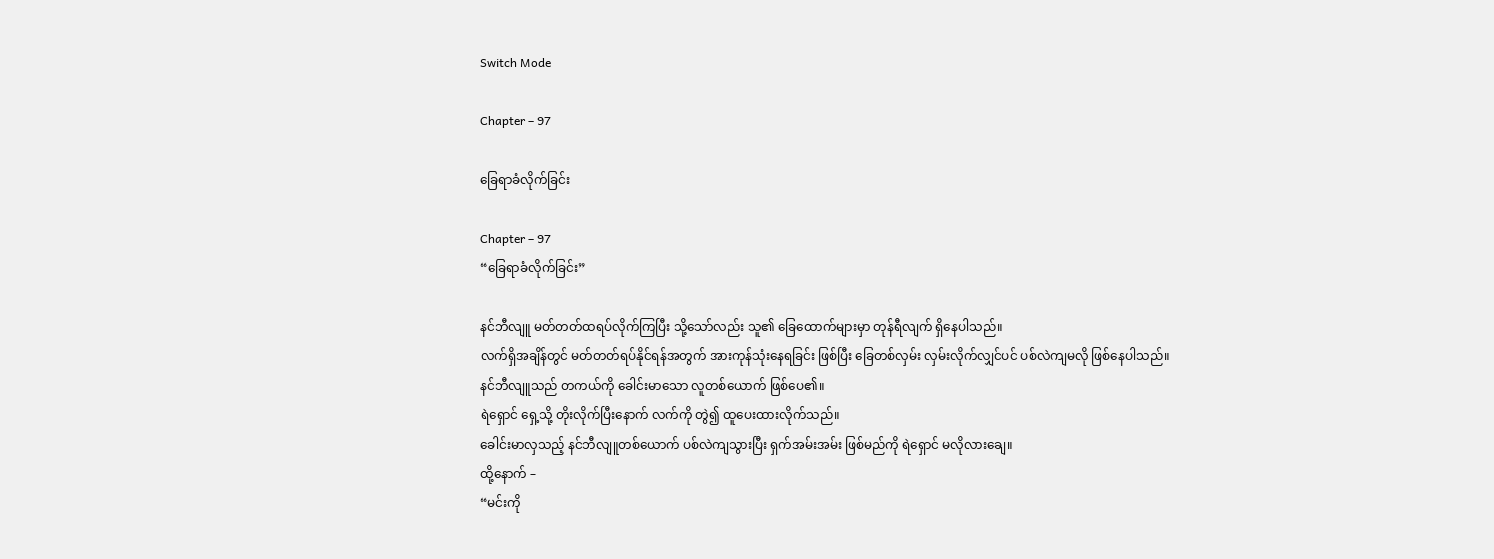Switch Mode

Chapter – 97

ခြေရာခံလိုက်ခြင်း

Chapter – 97
“ခြေရာခံလိုက်ခြင်း”

နင်ဘီလျူ မတ်တတ်ထရပ်လိုက်ကြပြီး သို့သော်လည်း သူ၏ ခြေထောက်များမှာ တုန်ရီလျက် ရှိနေပါသည်။
လက်ရှိအချိန်တွင် မတ်တတ်ရပ်နိုင်ရန်အတွက် အားကုန်သုံးနေရခြင်း ဖြစ်ပြီး ခြေတစ်လှမ်း လှမ်းလိုက်လျှင်ပင် ပစ်လဲကျမလို ဖြစ်နေပါသည်။
နင်ဘီလျူသည် တကယ်ကို ခေါင်းမာသော လူတစ်ယောက် ဖြစ်ပေ၏။
ရဲရှောင် ရှေ့သို့ တိုးလိုက်ပြီးနောက် လက်ကို တွဲ၍ ထူပေးထားလိုက်သည်။
ခေါင်းမာလှသည့် နင်ဘီလျူတစ်ယောက် ပစ်လဲကျသွားပြီး ရှက်အမ်းအမ်း ဖြစ်မည်ကို ရဲရှောင် မလိုလားချေ။
ထို့နောက် –
“မင်းကို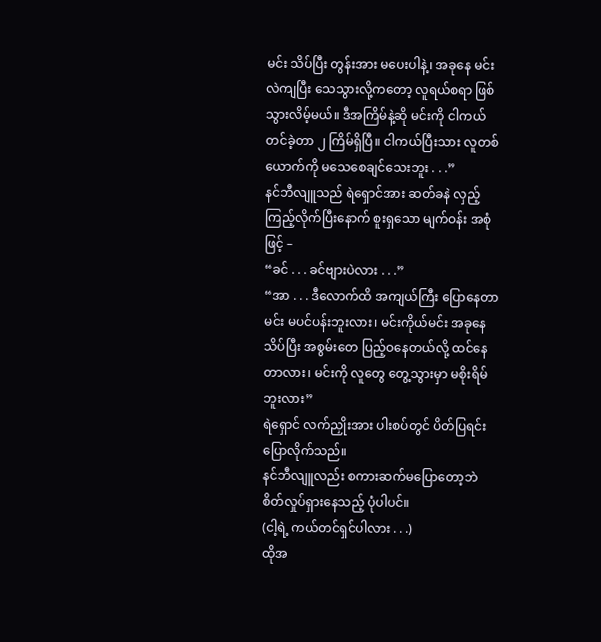မင်း သိပ်ပြီး တွန်းအား မပေးပါနဲ့၊ အခုနေ မင်းလဲကျပြီး သေသွားလို့ကတော့ လူရယ်စရာ ဖြစ်သွားလိမ့်မယ်။ ဒီအကြိမ်နဲ့ဆို မင်းကို ငါကယ်တင်ခဲ့တာ ၂ ကြိမ်ရှိပြီ။ ငါကယ်ပြီးသား လူတစ်ယောက်ကို မသေစေချင်သေးဘူး . . .”
နင်ဘီလျူသည် ရဲရှောင်အား ဆတ်ခနဲ လှည့်ကြည့်လိုက်ပြီးနောက် စူးရှသော မျက်ဝန်း အစုံဖြင့် –
“ခင် . . . ခင်ဗျားပဲလား . . .”
“အာ . . . ဒီလောက်ထိ အကျယ်ကြီး ပြောနေတာ မင်း မပင်ပန်းဘူးလား၊ မင်းကိုယ်မင်း အခုနေ သိပ်ပြီး အစွမ်းတေ ပြည့်ဝနေတယ်လို့ ထင်နေတာလား၊ မင်းကို လူတွေ တွေ့သွားမှာ မစိုးရိမ်ဘူးလား”
ရဲရှောင် လက်ညှိုးအား ပါးစပ်တွင် ပိတ်ပြရင်း ပြောလိုက်သည်။
နင်ဘီလျူလည်း စကားဆက်မပြောတော့ဘဲ စိတ်လှုပ်ရှားနေသည့် ပုံပါပင်။
(ငါ့ရဲ့ ကယ်တင်ရှင်ပါလား . . .)
ထိုအ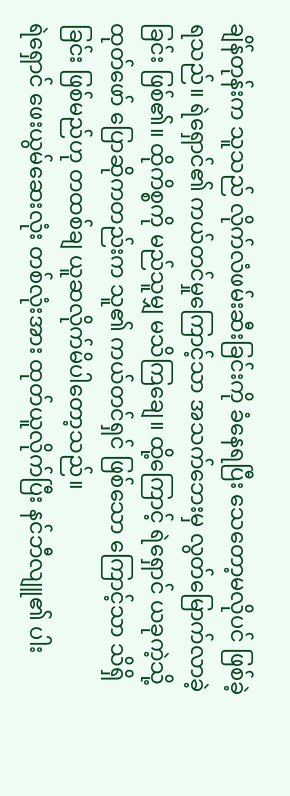ချိန်တုန်းက သူသည် လိုက်လံဖမ်းဆီးခြင်းကို ခံနေရပြီး သေတော့မလိုပင် ဖြစ်ခဲ့ရသည်။ ရဲရှောင်၏ ကယ်တင်မှုကြောင့်သာ အသက်ဘေးမှ လွတ်မြောက်လာခဲ့ခြင်း ဖြစ်၏။ ထိုကိစ္စကို မည်သူမျှ မသိကြချေ။ ထို့ကြောင့် ရဲရှောင် ယခုကဲ့သို့ ထုတ်ဖော် ပြောဆိုကတည်းက သူ၏ ကယ်တင်ရှင် ဖြစ်သော ကြောင့်သာ သိရှိခြင်း ဖြစ်မည်ဟု တထစ်ချ ယူဆလိုက်မိပါတော့သည်။
ရဲရှောင် ဖေးယွမ်ဆေးလုံး တစ်လုံးအား ထုတ်ယူလိုက်ပြီး နင်ဘီလျူ၏ ပါး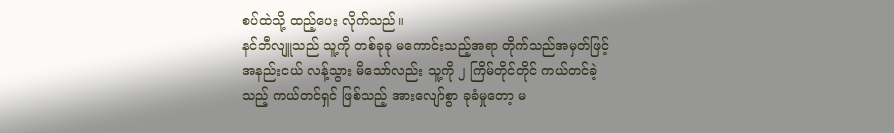စပ်ထဲသို့ ထည့်ပေး လိုက်သည်။
နင်ဘီလျူသည် သူ့ကို တစ်ခုခု မကောင်းသည့်အရာ တိုက်သည်အမှတ်ဖြင့် အနည်းငယ် လန့်သွား မိသော်လည်း သူ့ကို ၂ ကြိမ်တိုင်တိုင် ကယ်တင်ခဲ့သည့် ကယ်တင်ရှင် ဖြစ်သည့် အားလျော်စွာ ခုခံမှုတော့ မ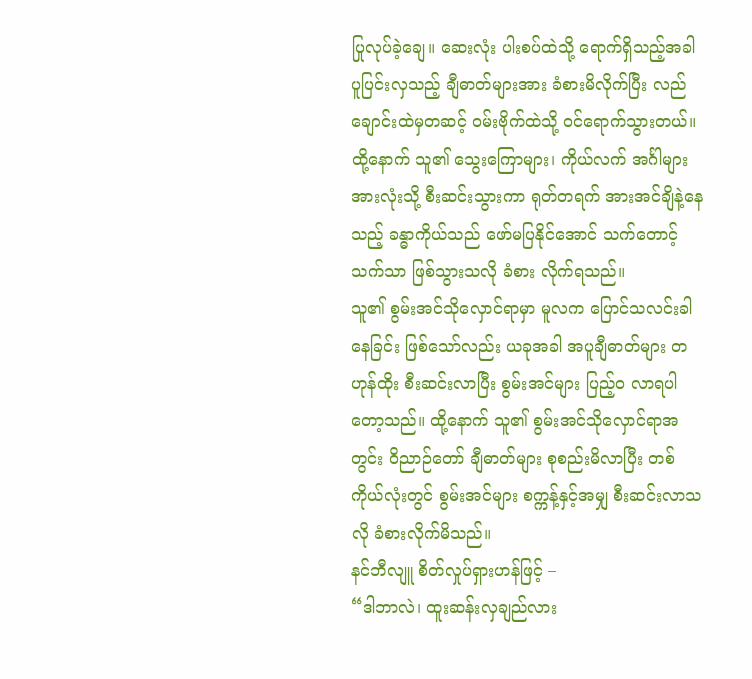ပြုလုပ်ခဲ့ချေ။ ဆေးလုံး ပါးစပ်ထဲသို့ ရောက်ရှိသည့်အခါ ပူပြင်းလှသည့် ချီဓာတ်များအား ခံစားမိလိုက်ပြီး လည်ချောင်းထဲမှတဆင့် ၀မ်းဗိုက်ထဲသို့ ၀င်ရောက်သွားတယ်။ ထို့နောက် သူ၏ သွေးကြောများ၊ ကိုယ်လက် အင်္ဂါများ အားလုံးသို့ စီးဆင်းသွားကာ ရုတ်တရက် အားအင်ချိနဲ့နေသည့် ခန္ဓာကိုယ်သည် ဖော်မပြနိုင်အောင် သက်တောင့်သက်သာ ဖြစ်သွားသလို ခံစား လိုက်ရသည်။
သူ၏ စွမ်းအင်သိုလှောင်ရာမှာ မူလက ပြောင်သလင်းခါနေခြင်း ဖြစ်သော်လည်း ယခုအခါ အပူချီဓာတ်များ တဟုန်ထိုး စီးဆင်းလာပြီး စွမ်းအင်များ ပြည့်ဝ လာရပါတော့သည်။ ထို့နောက် သူ၏ စွမ်းအင်သိုလှောင်ရာအတွင်း ဝိညာဉ်တော် ချီဓာတ်များ စုစည်းမိလာပြီး တစ်ကိုယ်လုံးတွင် စွမ်းအင်များ စက္ကန့်နှင့်အမျှ စီးဆင်းလာသလို ခံစားလိုက်မိသည်။
နင်ဘီလျူ စိတ်လှုပ်ရှားဟန်ဖြင့် –
“ဒါဘာလဲ၊ ထူးဆန်းလှချည်လား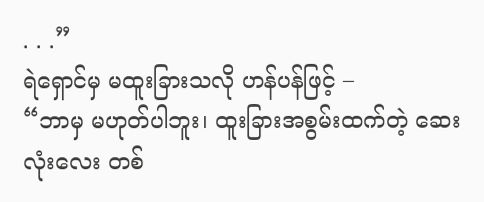. . .”
ရဲရှောင်မှ မထူးခြားသလို ဟန်ပန်ဖြင့် –
“ဘာမှ မဟုတ်ပါဘူး၊ ထူးခြားအစွမ်းထက်တဲ့ ဆေးလုံးလေး တစ်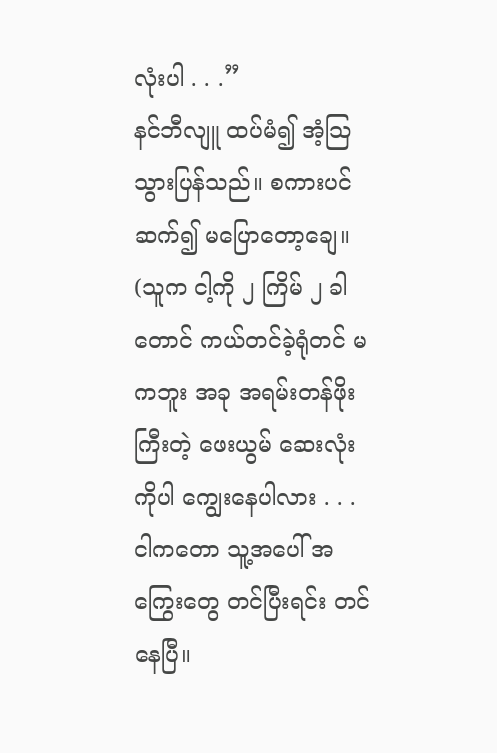လုံးပါ . . .”
နင်ဘီလျူ ထပ်မံ၍ အံ့သြသွားပြန်သည်။ စကားပင် ဆက်၍ မပြောတော့ချေ။
(သူက ငါ့ကို ၂ ကြိမ် ၂ ခါတောင် ကယ်တင်ခဲ့ရုံတင် မကဘူး အခု အရမ်းတန်ဖိုးကြီးတဲ့ ဖေးယွမ် ဆေးလုံးကိုပါ ကျွေးနေပါလား . . . ငါကတော သူ့အပေါ် အကြွေးတွေ တင်ပြီးရင်း တင်နေပြီ။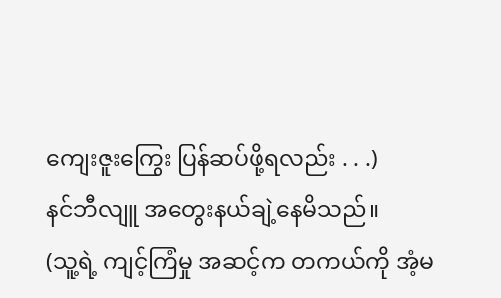ကျေးဇူးကြွေး ပြန်ဆပ်ဖို့ရလည်း . . .)
နင်ဘီလျူ အတွေးနယ်ချဲ့နေမိသည်။
(သူ့ရဲ့ ကျင့်ကြံမှု အဆင့်က တကယ်ကို အံ့မ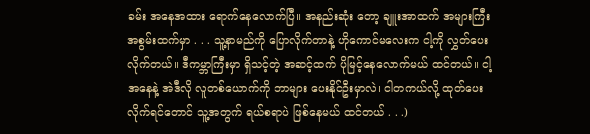ခမ်း အနေအထား ရောက်နေလောက်ပြီ။ အနည်းဆုံး တော့ ချူးအာထက် အများကြီး အစွမ်းထက်မှာ . . . သူ့နာမည်ကို ပြောလိုက်တာနဲ့ ဟိုကောင်မလေးက ငါ့ကို လွှတ်ပေးလိုက်တယ်။ ဒီကမ္ဘာကြီးမှာ ရှိသင့်တဲ့ အဆင့်ထက် ပိုမြင့်နေလောက်မယ် ထင်တယ်။ ငါ့အနေနဲ့ အဲဒီလို လူတစ်ယောက်ကို ဘာများ ပေးနိုင်ဦးမှာလဲ၊ ငါတကယ်လို့ ထုတ်ပေးလိုက်ရင်တောင် သူ့အတွက် ရယ်စရာပဲ ဖြစ်နေမယ် ထင်တယ် . . .)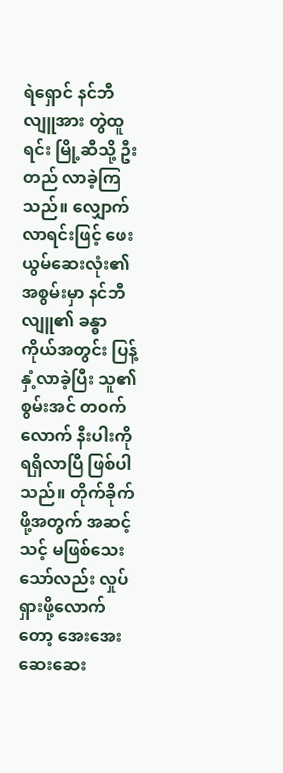ရဲရှောင် နင်ဘီလျူအား တွဲထူရင်း မြို့ဆီသို့ ဦးတည် လာခဲ့ကြသည်။ လျှောက်လာရင်းဖြင့် ဖေးယွမ်ဆေးလုံး၏ အစွမ်းမှာ နင်ဘီလျူ၏ ခန္ဓာကိုယ်အတွင်း ပြန့်နှံ့လာခဲ့ပြီး သူ၏ စွမ်းအင် တ၀က်လောက် နီးပါးကို ရရှိလာပြီ ဖြစ်ပါသည်။ တိုက်ခိုက်ဖို့အတွက် အဆင့်သင့် မဖြစ်သေးသော်လည်း လှုပ်ရှားဖို့လောက်တော့ အေးအေးဆေးဆေး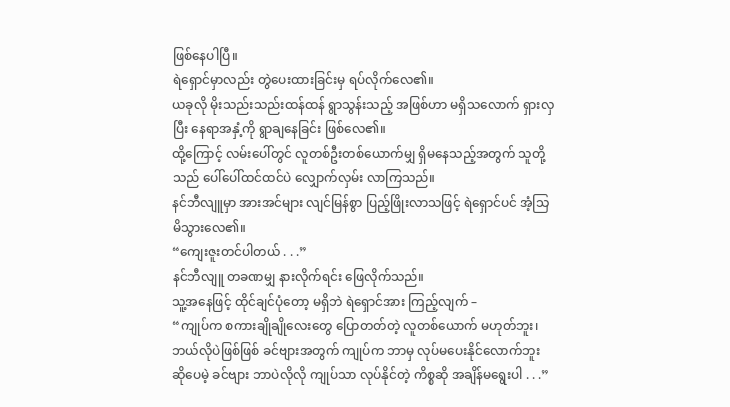ဖြစ်နေပါပြီ။
ရဲရှောင်မှာလည်း တွဲပေးထားခြင်းမှ ရပ်လိုက်လေ၏။
ယခုလို မိုးသည်းသည်းထန်ထန် ရွာသွန်းသည့် အဖြစ်ဟာ မရှိသလောက် ရှားလှပြီး နေရာအနှံ့ကို ရွာချနေခြင်း ဖြစ်လေ၏။
ထို့ကြောင့် လမ်းပေါ်တွင် လူတစ်ဦးတစ်ယောက်မျှ ရှိမနေသည့်အတွက် သူတို့သည် ပေါ်ပေါ်ထင်ထင်ပဲ လျှောက်လှမ်း လာကြသည်။
နင်ဘီလျူမှာ အားအင်များ လျင်မြန်စွာ ပြည့်ဖြိုးလာသဖြင့် ရဲရှောင်ပင် အံ့သြမိသွားလေ၏။
“ကျေးဇူးတင်ပါတယ် . . .”
နင်ဘီလျူ တခဏမျှ နားလိုက်ရင်း ဖြေလိုက်သည်။
သူ့အနေဖြင့် ထိုင်ချင်ပုံတော့ မရှိဘဲ ရဲရှောင်အား ကြည့်လျက် –
“ကျုပ်က စကားချိုချိုလေးတွေ ပြောတတ်တဲ့ လူတစ်ယောက် မဟုတ်ဘူး၊ ဘယ်လိုပဲဖြစ်ဖြစ် ခင်ဗျားအတွက် ကျုပ်က ဘာမှ လုပ်မပေးနိုင်လောက်ဘူး ဆိုပေမဲ့ ခင်ဗျား ဘာပဲလိုလို ကျုပ်သာ လုပ်နိုင်တဲ့ ကိစ္စဆို အချိန်မရွေးပါ . . .”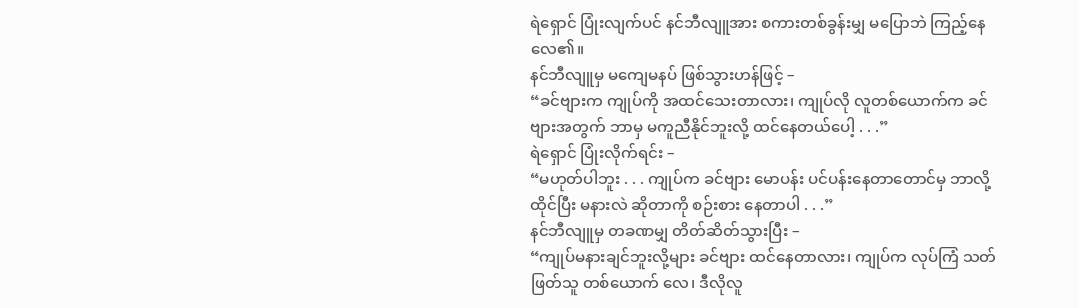ရဲရှောင် ပြုံးလျက်ပင် နင်ဘီလျူအား စကားတစ်ခွန်းမျှ မပြောဘဲ ကြည့်နေလေ၏။
နင်ဘီလျူမှ မကျေမနပ် ဖြစ်သွားဟန်ဖြင့် –
“ခင်ဗျားက ကျုပ်ကို အထင်သေးတာလား၊ ကျုပ်လို လူတစ်ယောက်က ခင်ဗျားအတွက် ဘာမှ မကူညီနိုင်ဘူးလို့ ထင်နေတယ်ပေါ့ . . .”
ရဲရှောင် ပြုံးလိုက်ရင်း –
“မဟုတ်ပါဘူး . . . ကျုပ်က ခင်ဗျား မောပန်း ပင်ပန်းနေတာတောင်မှ ဘာလို့ ထိုင်ပြီး မနားလဲ ဆိုတာကို စဉ်းစား နေတာပါ . . .”
နင်ဘီလျူမှ တခဏမျှ တိတ်ဆိတ်သွားပြီး –
“ကျုပ်မနားချင်ဘူးလို့များ ခင်ဗျား ထင်နေတာလား၊ ကျုပ်က လုပ်ကြံ သတ်ဖြတ်သူ တစ်ယောက် လေ၊ ဒီလိုလူ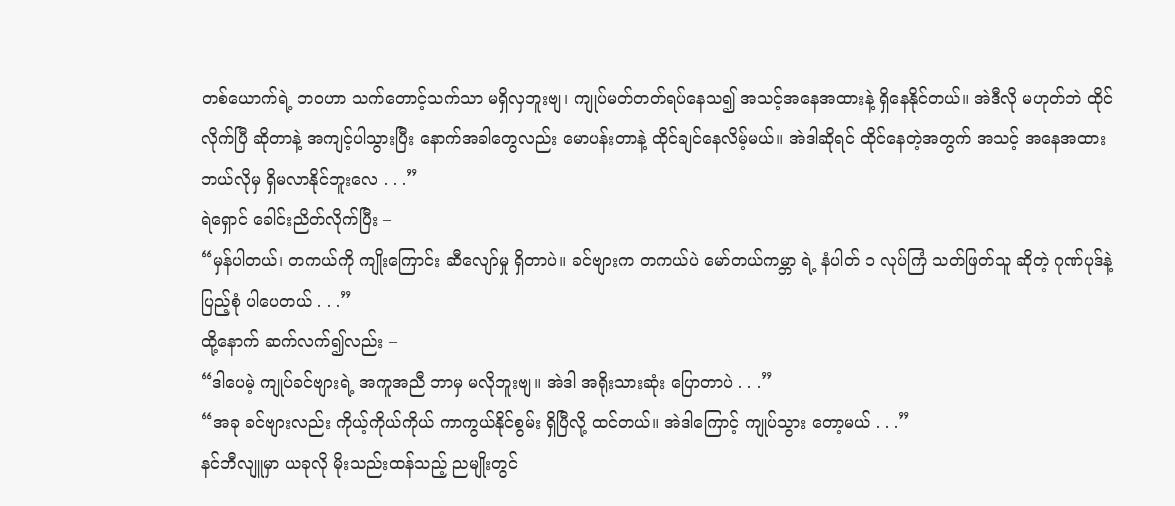တစ်ယောက်ရဲ့ ဘ၀ဟာ သက်တောင့်သက်သာ မရှိလှဘူးဗျ၊ ကျုပ်မတ်တတ်ရပ်နေသ၍ အသင့်အနေအထားနဲ့ ရှိနေနိုင်တယ်။ အဲဒီလို မဟုတ်ဘဲ ထိုင်လိုက်ပြီ ဆိုတာနဲ့ အကျင့်ပါသွားပြီး နောက်အခါတွေလည်း မောပန်းတာနဲ့ ထိုင်ချင်နေလိမ့်မယ်။ အဲဒါဆိုရင် ထိုင်နေတဲ့အတွက် အသင့် အနေအထား ဘယ်လိုမှ ရှိမလာနိုင်ဘူးလေ . . .”
ရဲရှောင် ခေါင်းညိတ်လိုက်ပြီး –
“မှန်ပါတယ်၊ တကယ်ကို ကျိုးကြောင်း ဆီလျော်မှု ရှိတာပဲ။ ခင်ဗျားက တကယ်ပဲ မော်တယ်ကမ္ဘာ ရဲ့ နံပါတ် ၁ လုပ်ကြံ သတ်ဖြတ်သူ ဆိုတဲ့ ဂုဏ်ပုဒ်နဲ့ ပြည့်စုံ ပါပေတယ် . . .”
ထို့နောက် ဆက်လက်၍လည်း –
“ဒါပေမဲ့ ကျုပ်ခင်ဗျားရဲ့ အကူအညီ ဘာမှ မလိုဘူးဗျ။ အဲဒါ အရိုးသားဆုံး ပြောတာပဲ . . .”
“အခု ခင်ဗျားလည်း ကိုယ့်ကိုယ်ကိုယ် ကာကွယ်နိုင်စွမ်း ရှိပြီလို့ ထင်တယ်။ အဲဒါကြောင့် ကျုပ်သွား တော့မယ် . . .”
နင်ဘီလျူမှာ ယခုလို မိုးသည်းထန်သည့် ညမျိုးတွင်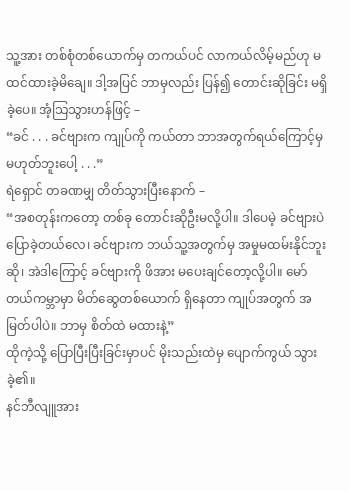သူ့အား တစ်စုံတစ်ယောက်မှ တကယ်ပင် လာကယ်လိမ့်မည်ဟု မထင်ထားခဲ့မိချေ။ ဒါ့အပြင် ဘာမှလည်း ပြန်၍ တောင်းဆိုခြင်း မရှိခဲ့ပေ။ အံ့သြသွားဟန်ဖြင့် –
“ခင် . . . ခင်ဗျားက ကျုပ်ကို ကယ်တာ ဘာအတွက်ရယ်ကြောင့်မှ မဟုတ်ဘူးပေါ့ . . .”
ရဲရှောင် တခဏမျှ တိတ်သွားပြီးနောက် –
“အစတုန်းကတော့ တစ်ခု တောင်းဆိုဦးမလို့ပါ။ ဒါပေမဲ့ ခင်ဗျားပဲ ပြောခဲ့တယ်လေ၊ ခင်ဗျားက ဘယ်သူ့အတွက်မှ အမှုမထမ်းနိုင်ဘူးဆို၊ အဲဒါကြောင့် ခင်ဗျားကို ဖိအား မပေးချင်တော့လို့ပါ။ မော်တယ်ကမ္ဘာမှာ မိတ်ဆွေတစ်ယောက် ရှိနေတာ ကျုပ်အတွက် အမြတ်ပါပဲ။ ဘာမှ စိတ်ထဲ မထားနဲ့”
ထိုကဲ့သို့ ပြောပြီးပြီးခြင်းမှာပင် မိုးသည်းထဲမှ ပျောက်ကွယ် သွားခဲ့၏။
နင်ဘီလျူအား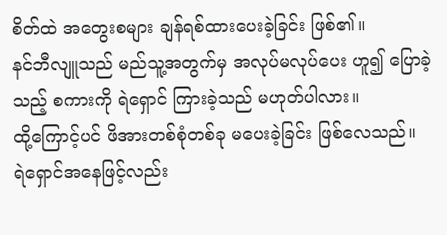စိတ်ထဲ အတွေးစများ ချန်ရစ်ထားပေးခဲ့ခြင်း ဖြစ်၏။
နင်ဘီလျူသည် မည်သူ့အတွက်မှ အလုပ်မလုပ်ပေး ဟူ၍ ပြောခဲ့သည့် စကားကို ရဲရှောင် ကြားခဲ့သည် မဟုတ်ပါလား။
ထို့ကြောင့်ပင် ဖိအားတစ်စုံတစ်ခု မပေးခဲ့ခြင်း ဖြစ်လေသည်။
ရဲရှောင်အနေဖြင့်လည်း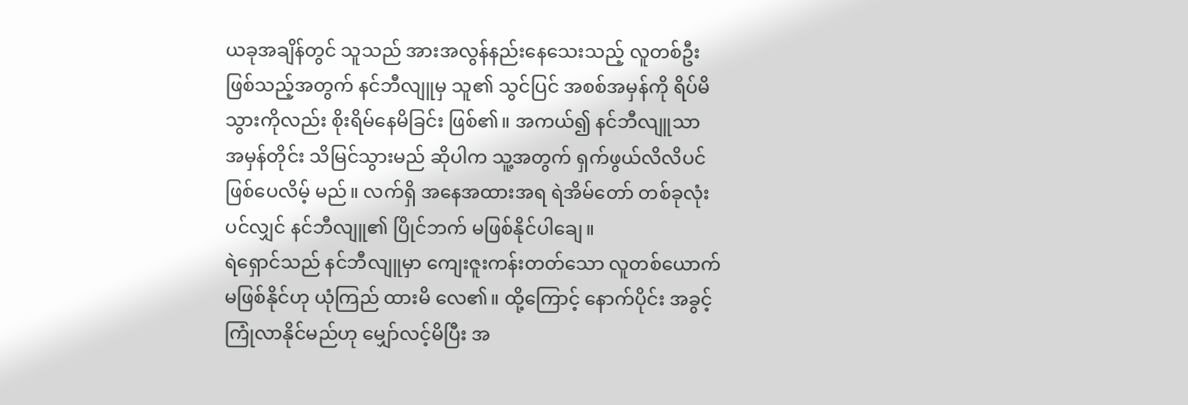ယခုအချိန်တွင် သူသည် အားအလွန်နည်းနေသေးသည့် လူတစ်ဦး ဖြစ်သည့်အတွက် နင်ဘီလျူမှ သူ၏ သွင်ပြင် အစစ်အမှန်ကို ရိပ်မိသွားကိုလည်း စိုးရိမ်နေမိခြင်း ဖြစ်၏။ အကယ်၍ နင်ဘီလျူသာ အမှန်တိုင်း သိမြင်သွားမည် ဆိုပါက သူ့အတွက် ရှက်ဖွယ်လိလိပင် ဖြစ်ပေလိမ့် မည်။ လက်ရှိ အနေအထားအရ ရဲအိမ်တော် တစ်ခုလုံးပင်လျှင် နင်ဘီလျူ၏ ပြိုင်ဘက် မဖြစ်နိုင်ပါချေ။
ရဲရှောင်သည် နင်ဘီလျူမှာ ကျေးဇူးကန်းတတ်သော လူတစ်ယောက် မဖြစ်နိုင်ဟု ယုံကြည် ထားမိ လေ၏။ ထို့ကြောင့် နောက်ပိုင်း အခွင့်ကြုံလာနိုင်မည်ဟု မျှော်လင့်မိပြီး အ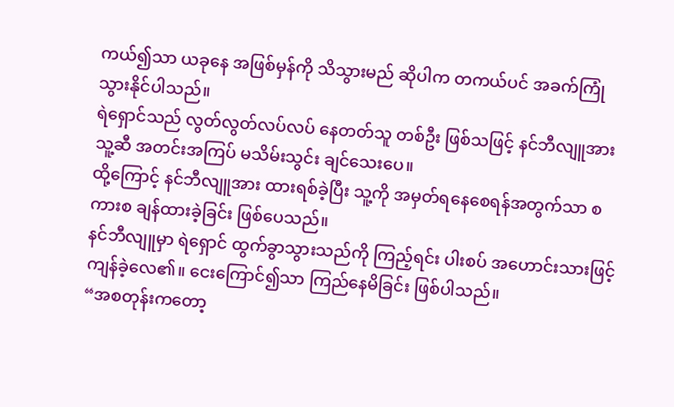ကယ်၍သာ ယခုနေ အဖြစ်မှန်ကို သိသွားမည် ဆိုပါက တကယ်ပင် အခက်ကြုံသွားနိုင်ပါသည်။
ရဲရှောင်သည် လွတ်လွတ်လပ်လပ် နေတတ်သူ တစ်ဦး ဖြစ်သဖြင့် နင်ဘီလျူအား သူ့ဆီ အတင်းအကြပ် မသိမ်းသွင်း ချင်သေးပေ။
ထို့ကြောင့် နင်ဘီလျူအား ထားရစ်ခဲ့ပြီး သူ့ကို အမှတ်ရနေစေရန်အတွက်သာ စကားစ ချန်ထားခဲ့ခြင်း ဖြစ်ပေသည်။
နင်ဘီလျူမှာ ရဲရှောင် ထွက်ခွာသွားသည်ကို ကြည့်ရင်း ပါးစပ် အဟောင်းသားဖြင့် ကျန်ခဲ့လေ၏။ ငေးကြောင်၍သာ ကြည်နေမိခြင်း ဖြစ်ပါသည်။
“အစတုန်းကတော့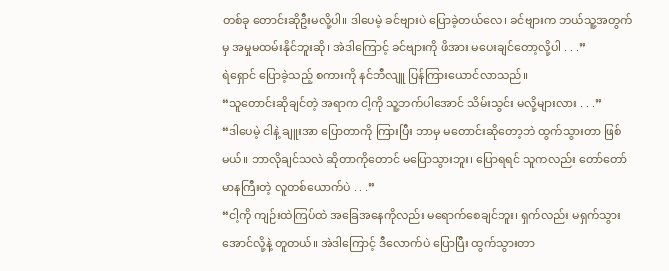တစ်ခု တောင်းဆိုဦးမလို့ပါ။ ဒါပေမဲ့ ခင်ဗျားပဲ ပြောခဲ့တယ်လေ၊ ခင်ဗျားက ဘယ်သူ့အတွက်မှ အမှုမထမ်းနိုင်ဘူးဆို၊ အဲဒါကြောင့် ခင်ဗျားကို ဖိအား မပေးချင်တော့လို့ပါ . . .”
ရဲရှောင် ပြောခဲ့သည့် စကားကို နင်ဘီလျူ ပြန်ကြားယောင်လာသည်။
“သူတောင်းဆိုချင်တဲ့ အရာက ငါ့ကို သူ့ဘက်ပါအောင် သိမ်းသွင်း မလို့များလား . . .”
“ဒါပေမဲ့ ငါနဲ့ ချူးအာ ပြောတာကို ကြားပြီး ဘာမှ မတောင်းဆိုတော့ဘဲ ထွက်သွားတာ ဖြစ်မယ်။ ဘာလိုချင်သလဲ ဆိုတာကိုတောင် မပြောသွားဘူး၊ ပြောရရင် သူကလည်း တော်တော် မာနကြီးတဲ့ လူတစ်ယောက်ပဲ . . .”
“ငါ့ကို ကျဉ်းထဲကြပ်ထဲ အခြေအနေကိုလည်း မရောက်စေချင်ဘူး၊ ရှက်လည်း မရှက်သွား အောင်လို့နဲ့ တူတယ်။ အဲဒါကြောင့် ဒီလောက်ပဲ ပြောပြီး ထွက်သွားတာ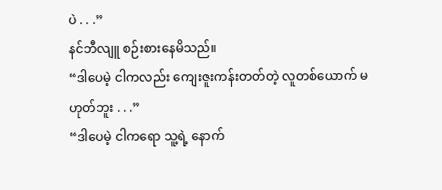ပဲ . . .”
နင်ဘီလျူ စဉ်းစားနေမိသည်။
“ဒါပေမဲ့ ငါကလည်း ကျေးဇူးကန်းတတ်တဲ့ လူတစ်ယောက် မဟုတ်ဘူး . . .”
“ဒါပေမဲ့ ငါကရော သူ့ရဲ့ နောက်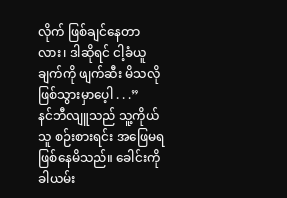လိုက် ဖြစ်ချင်နေတာလား၊ ဒါဆိုရင် ငါ့ခံယူချက်ကို ဖျက်ဆီး မိသလို ဖြစ်သွားမှာပေ့ါ . . .”
နင်ဘီလျူသည် သူ့ကိုယ်သူ စဉ်းစားရင်း အဖြေမရ ဖြစ်နေမိသည်။ ခေါင်းကို ခါယမ်း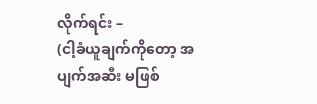လိုက်ရင်း –
(ငါ့ခံယူချက်ကိုတော့ အပျက်အဆီး မဖြစ်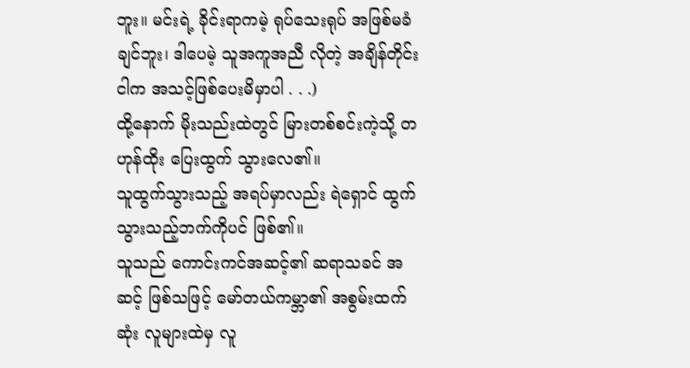ဘူး။ မင်းရဲ့ ခိုင်းရာကမဲ့ ရုပ်သေးရုပ် အဖြစ်မခံချင်ဘူး၊ ဒါပေမဲ့ သူအကူအညီ လိုတဲ့ အချိန်တိုင်း ငါက အသင့်ဖြစ်ပေးမိမှာပါ . . .)
ထို့နောက် မိုးသည်းထဲတွင် မြားတစ်စင်းကဲ့သို့ တဟုန်ထိုး ပြေးထွက် သွားလေ၏။
သူထွက်သွားသည့် အရပ်မှာလည်း ရဲရှောင် ထွက်သွားသည့်ဘက်ကိုပင် ဖြစ်၏။
သူသည် ကောင်းကင်အဆင့်၏ ဆရာသခင် အဆင့် ဖြစ်သဖြင့် မော်တယ်ကမ္ဘာ၏ အစွမ်းထက်ဆုံး လူများထဲမှ လူ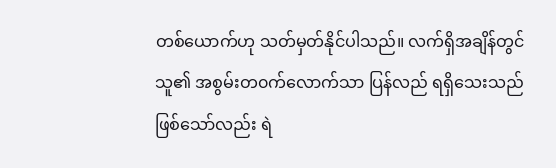တစ်ယောက်ဟု သတ်မှတ်နိုင်ပါသည်။ လက်ရှိအချိန်တွင် သူ၏ အစွမ်းတ၀က်လောက်သာ ပြန်လည် ရရှိသေးသည် ဖြစ်သော်လည်း ရဲ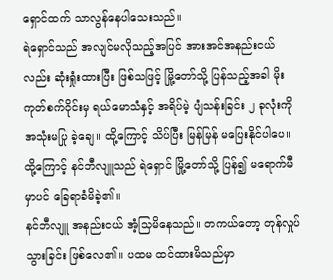ရှောင်ထက် သာလွန်နေပါသေးသည်။
ရဲရှောင်သည် အလျင်မလိုသည့်အပြင် အားအင်အနည်းငယ်လည်း ဆုံးရှုံးထားပြီး ဖြစ်သဖြင့် မြို့တော်သို့ ပြန်သည့်အခါ မိုးကုတ်စက်ဝိုင်းမှ ရယ်မောသံနှင့် အရိပ်မဲ့ ပျံသန်းခြင်း ၂ ခုလုံးကို အသုံးမပြု ခဲ့ချေ။ ထို့ကြောင့် သိပ်ပြီး မြန်မြန် မပြေးနိုင်ပါပေ။
ထို့ကြောင့် နင်ဘီလျူသည် ရဲရှောင် မြို့တော်သို့ ပြန်၍ မရောက်မီမှာပင် ခြေရာခံမိခဲ့၏။
နင်ဘီလျူ အနည်းငယ် အံ့သြမိနေသည်။ တကယ်တော့ တုန်လှုပ်သွားခြင်း ဖြစ်လေ၏။ ပထမ ထင်ထားမိသည်မှာ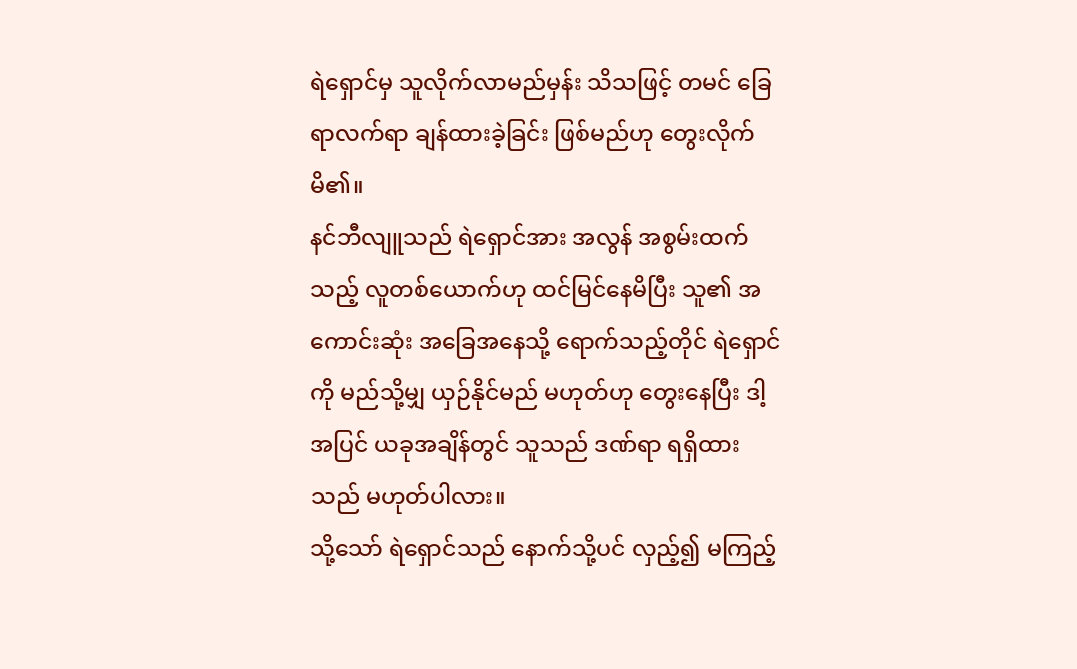ရဲရှောင်မှ သူလိုက်လာမည်မှန်း သိသဖြင့် တမင် ခြေရာလက်ရာ ချန်ထားခဲ့ခြင်း ဖြစ်မည်ဟု တွေးလိုက်မိ၏။
နင်ဘီလျူသည် ရဲရှောင်အား အလွန် အစွမ်းထက်သည့် လူတစ်ယောက်ဟု ထင်မြင်နေမိပြီး သူ၏ အကောင်းဆုံး အခြေအနေသို့ ရောက်သည့်တိုင် ရဲရှောင်ကို မည်သို့မျှ ယှဉ်နိုင်မည် မဟုတ်ဟု တွေးနေပြီး ဒါ့အပြင် ယခုအချိန်တွင် သူသည် ဒဏ်ရာ ရရှိထားသည် မဟုတ်ပါလား။
သို့သော် ရဲရှောင်သည် နောက်သို့ပင် လှည့်၍ မကြည့်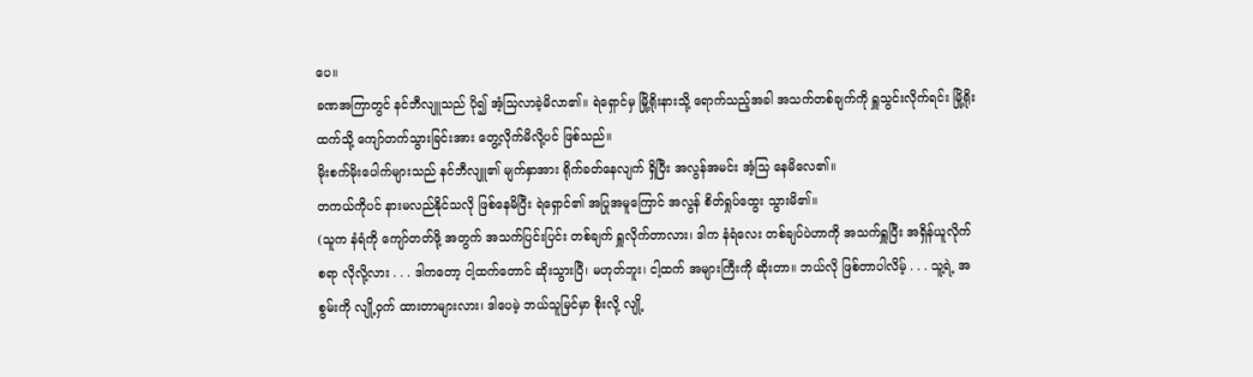ပေ။
ခဏအကြာတွင် နင်ဘီလျူသည် ပို၍ အံ့သြလာခဲ့မိလာ၏။ ရဲရှောင်မှ မြို့ရိုးနားသို့ ရောက်သည့်အခါ အသက်တစ်ချက်ကို ရှူသွင်းလိုက်ရင်း မြို့ရိုးထက်သို့ ကျော်တက်သွားခြင်းအား တွေ့လိုက်မိလို့ပင် ဖြစ်သည်။
မိုးစက်မိုးပေါက်များသည် နင်ဘီလျူ၏ မျက်နှာအား ရိုက်ခတ်နေလျက် ရှိပြီး အလွန်အမင်း အံ့သြ နေမိလေ၏။
တကယ်ကိုပင် နားမလည်နိုင်သလို ဖြစ်နေမိပြီး ရဲရှောင်၏ အပြုအမူကြောင် အလွန် စိတ်ရှုပ်ထွေး သွားမိ၏။
(သူက နံရံကို ကျော်တတ်ဖို့ အတွက် အသက်ပြင်းပြင်း တစ်ချက် ရှူလိုက်တာလား၊ ဒါက နံရံလေး တစ်ချပ်ပဲဟာကို အသက်ရှူပြီး အရှိန်ယူလိုက်စရာ လိုလို့လား . . . ဒါကတော့ ငါ့ထက်တောင် ဆိုးသွားပြီ၊ မဟုတ်ဘူး၊ ငါ့ထက် အများကြီးကို ဆိုးတာ။ ဘယ်လို ဖြစ်တာပါလိမ့် . . . သူ့ရဲ့ အစွမ်းကို လျို့ဝှက် ထားတာများလား၊ ဒါပေမဲ့ ဘယ်သူမြင်မှာ စိုးလို့ လျို့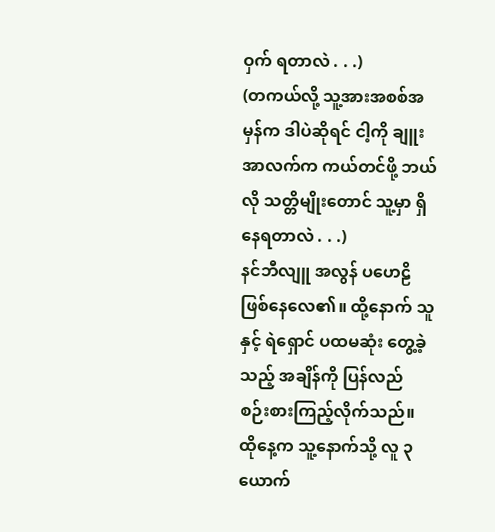ဝှက် ရတာလဲ . . .)
(တကယ်လို့ သူ့အားအစစ်အမှန်က ဒါပဲဆိုရင် ငါ့ကို ချူးအာလက်က ကယ်တင်ဖို့ ဘယ်လို သတ္တိမျိုးတောင် သူ့မှာ ရှိနေရတာလဲ . . .)
နင်ဘီလျူ အလွန် ပဟေဠိ ဖြစ်နေလေ၏။ ထို့နောက် သူနှင့် ရဲရှောင် ပထမဆုံး တွေ့ခဲ့သည့် အချိန်ကို ပြန်လည် စဉ်းစားကြည့်လိုက်သည်။
ထိုနေ့က သူ့နောက်သို့ လူ ၃ ယောက်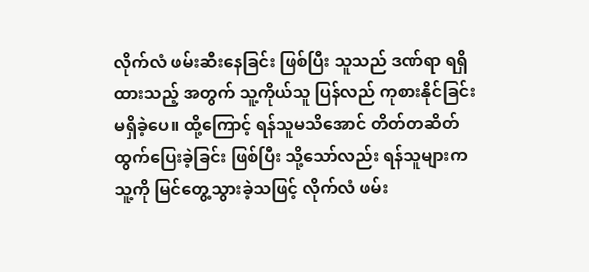လိုက်လံ ဖမ်းဆီးနေခြင်း ဖြစ်ပြီး သူသည် ဒဏ်ရာ ရရှိထားသည့် အတွက် သူ့ကိုယ်သူ ပြန်လည် ကုစားနိုင်ခြင်း မရှိခဲ့ပေ။ ထို့ကြောင့် ရန်သူမသိအောင် တိတ်တဆိတ် ထွက်ပြေးခဲ့ခြင်း ဖြစ်ပြီး သို့သော်လည်း ရန်သူများက သူ့ကို မြင်တွေ့သွားခဲ့သဖြင့် လိုက်လံ ဖမ်း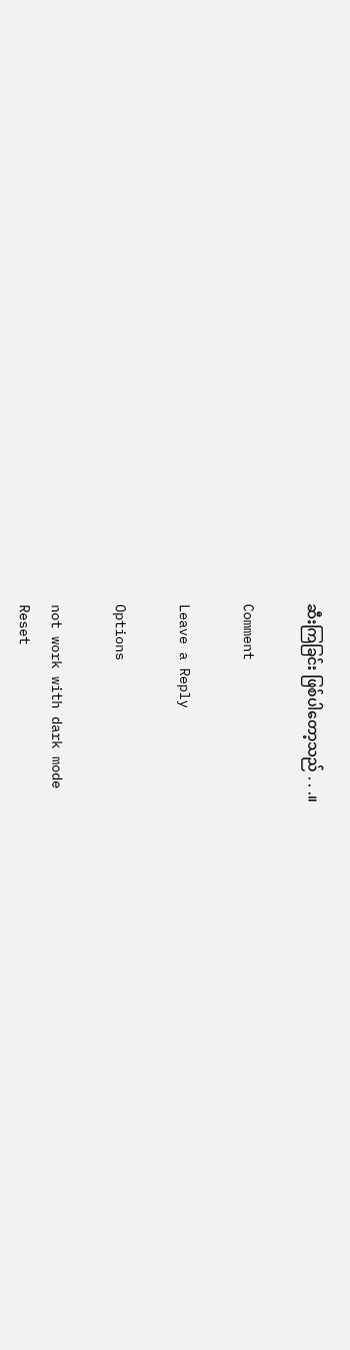ဆီးကြခြင်း ဖြစ်ပါတော့သည် . . .။

Comment

Leave a Reply

Options

not work with dark mode
Reset